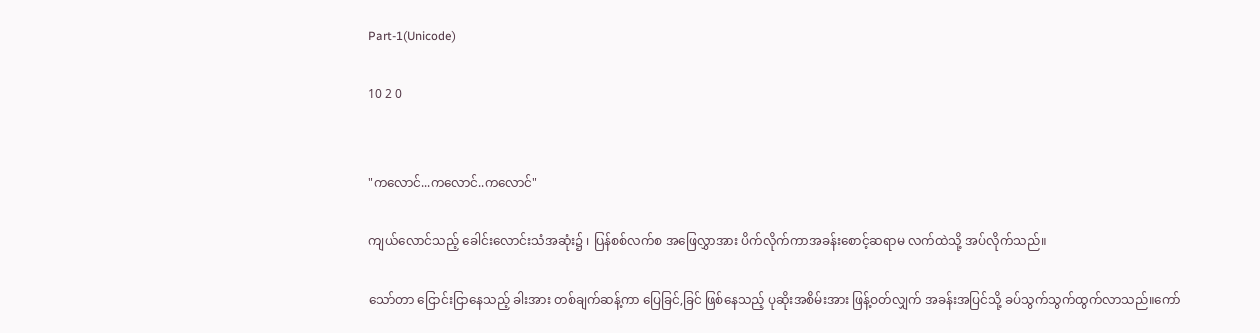Part-1(Unicode)

10 2 0


"ကလောင်...ကလောင်..ကလောင်"

ကျယ်လောင်သည့် ခေါင်းလောင်းသံအဆုံး၌ ၊ ပြန်စစ်လက်စ အဖြေလွှာအား ပိက်လိုက်ကာအခန်းစောင့်ဆရာမ လက်ထဲသို့ အပ်လိုက်သည်။

သော်တာ ငြောင်းငြာနေသည့် ခါးအား တစ်ချက်ဆန့်ကာ ပြေခြင်,ခြင် ဖြစ်နေသည့် ပုဆိုးအစိမ်းအား ဖြန့်ဝတ်လျှက် အခန်းအပြင်သို့ ခပ်သွက်သွက်ထွက်လာသည်။ကော်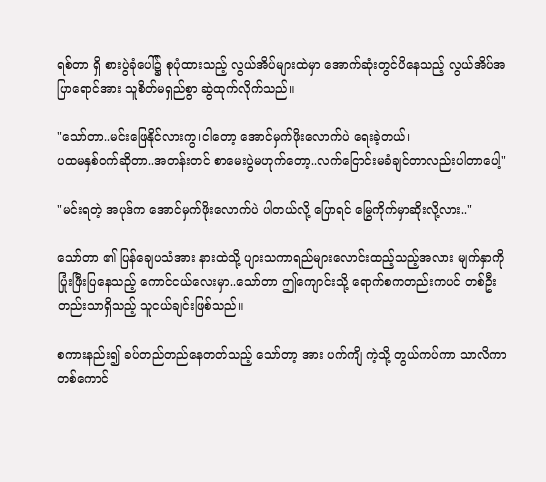ရစ်တာ ရှိ စားပွဲခုံပေါ်၌ စုပုံထားသည့် လွယ်အိပ်များထဲမှာ အောက်ဆုံးတွင်ပိနေသည့် လွယ်အိပ်အပြာရောင်အား သူစိတ်မရှည်စွာ ဆွဲထုက်လိုက်သည်။

"သော်တာ..မင်းဖြေနိုင်လားကွ၊ငါတော့ အောင်မှက်ဖိုးလောက်ပဲ ရေးခဲ့တယ်၊
ပထမနှစ်ဝက်ဆိုတာ..အတန်းတင် စာမေးပွဲမဟုက်တော့..လက်ငြောင်းမခံချင်တာလည်းပါတာပေါ့"

"မင်းရတဲ့ အပုဒ်က အောင်မှက်ဖိုးလောက်ပဲ ပါတယ်လို့ ပြောရင် မြွေကိုက်မှာဆိုးလို့လား.."

သော်တာ ၏ ပြန်ချေပသံအား နားထဲသို့ ပျားသကာရည်များလောင်းထည့်သည့်အလား မျက်နှာကို ပြုံးဖြီးပြနေသည့် ကောင်ငယ်လေးမှာ..သော်တာ ဤကျောင်းသို့ ရောက်စကတည်းကပင် တစ်ဦးတည်းသာရှိသည့် သူငယ်ချင်းဖြစ်သည်။

စကားနည်း၍ ခပ်တည်တည်နေတတ်သည့် သော်တာ့ အား ပက်ကျိ ကဲ့သို့ တွယ်ကပ်ကာ သာလိကာ တစ်ကောင်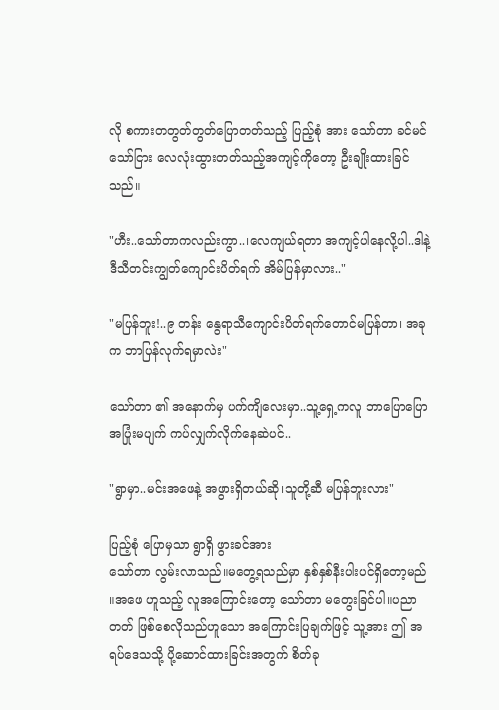လို စကားတတွတ်တွတ်ပြောတတ်သည့် ပြည့်စုံ အား သော်တာ ခင်မင်သော်ငြား လေလုံးထွားတတ်သည့်အကျင့်ကိုတော့ ဦးချိုးထားခြင်သည်။

"ဟီး..သော်တာကလည်းကွာ..၊လေကျယ်ရတာ အကျင့်ပါနေလို့ပါ..ဒါနဲ့ ဒီသီတင်းကျွတ်ကျောင်းပိတ်ရက် အိမ်ပြန်မှာလား.."

"မပြန်ဘူး!..၉ တန်း နွေရာသီကျောင်းပိတ်ရက်တောင်မပြန်တာ၊ အခုက ဘာပြန်လုက်ရမှာလဲး"

သော်တာ ၏ အနောက်မှ ပက်ကျိလေးမှာ..သူ့ရှေ့ကလူ ဘာပြောပြော အပြုံးမပျက် ကပ်လျှက်လိုက်နေဆဲပင်..

"ရွာမှာ..မင်းအဖေနဲ့ အဖွားရှိတယ်ဆို၊သူတို့ဆီ မပြန်ဘူးလား"

ပြည့်စုံ ပြောမှသာ ရွာရှိ ဖွားခင်အား
သော်တာ လွမ်းလာသည်။မတွေ့ရသည်မှာ နှစ်နှစ်နီးပါးပင်ရှိတော့မည်
။အဖေ ဟူသည့် လူအကြောင်းတော့ သော်တာ မတွေးခြင်ပါ။ပညာတတ် ဖြစ်စေလိုသည်ဟူသော အကြောင်းပြချက်ဖြင့် သူ့အား ဤ အရပ်ဒေသသို့ ပို့ဆောင်ထားခြင်းအတွက် စိတ်ခု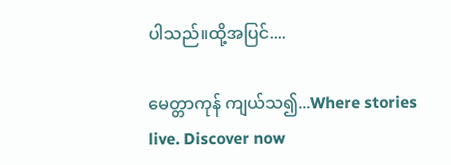ပါသည်။ထို့အပြင်....

မေတ္တာကုန် ကျယ်သ၍...Where stories live. Discover now